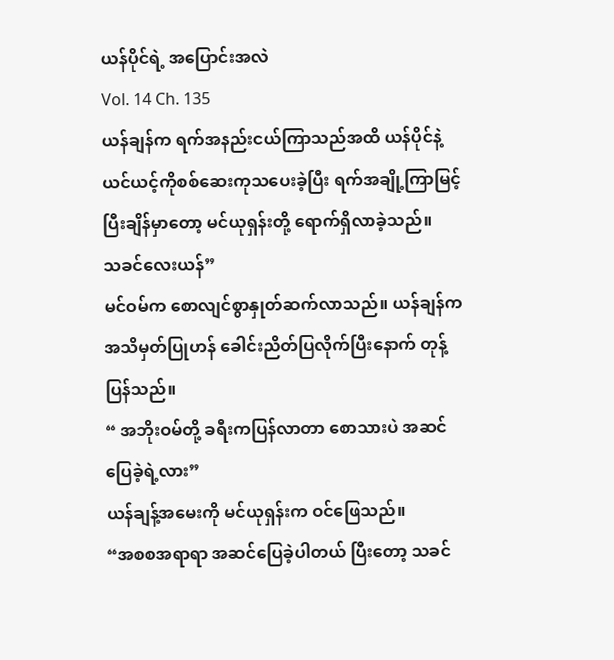ယန်ပိုင်ရဲ့ အပြောင်းအလဲ
Vol. 14 Ch. 135
ယန်ချန်က ရက်အနည်းငယ်ကြာသည်အထိ ယန်ပိုင်နဲ့ ယင်ယင့်ကိုစစ်ဆေးကုသပေးခဲ့ပြီး ရက်အချို့ကြာမြင့်ပြီးချိန်မှာတော့ မင်ယုရှန်းတို့ ရောက်ရှိလာခဲ့သည်။
သခင်လေးယန်”
မင်ဝမ်က စောလျင်စွာနှုတ်ဆက်လာသည်။ ယန်ချန်က အသိမှတ်ပြုဟန် ခေါင်းညိတ်ပြလိုက်ပြီးနောက် တုန့်ပြန်သည်။
“ အဘိုးဝမ်တို့ ခရီးကပြန်လာတာ စောသားပဲ အဆင်ပြေခဲ့ရဲ့လား”
ယန်ချန့်အမေးကို မင်ယုရှန်းက ဝင်ဖြေသည်။
“အစစအရာရာ အဆင်ပြေခဲ့ပါတယ် ပြီးတော့ သခင်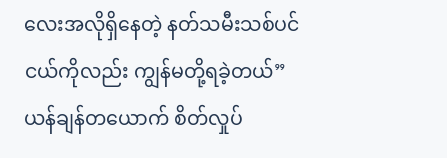လေးအလိုရှိနေတဲ့ နတ်သမီးသစ်ပင်ငယ်ကိုလည်း ကျွန်မတို့ရခဲ့တယ်”
ယန်ချန်တယောက် စိတ်လှုပ်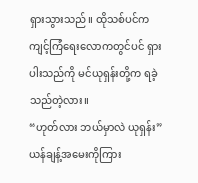ရှားသွားသည်။ ထိုသစ်ပင်က ကျင့်ကြံရေးလောကတွင်ပင် ရှားပါးသည်ကို မင်ယုရှန်းတို့က ရခဲ့သည်တဲ့လား။
“ဟုတ်လား ဘယ်မှာလဲ ယုရှန်း”
ယန်ချန့်အမေးကိုကြား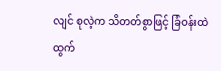လျင် စုလဲ့က သိတတ်စွာဖြင့် ခြံဝန်းထဲထွက်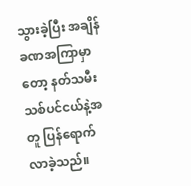သွားခဲ့ပြီး အချိန်ခဏအကြာမှာတော့ နတ်သမီးသစ်ပင်ငယ်နဲ့အတူ ပြန်ရောက်လာခဲ့သည်။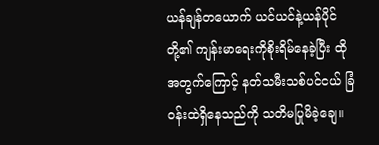ယန်ချန်တယောက် ယင်ယင်နဲ့ယန်ပိုင်တို့၏ ကျန်းမာရေးကိုစိုးရိမ်နေခဲ့ပြီး ထိုအတွက်ကြောင့် နတ်သမီးသစ်ပင်ငယ် ခြံဝန်းထဲရှိနေသည်ကို သတိမပြုမိခဲ့ချေ။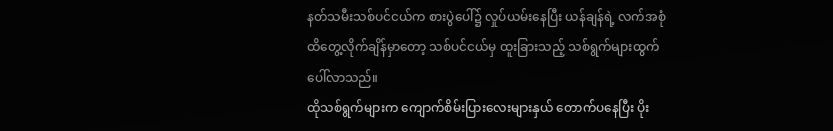နတ်သမီးသစ်ပင်ငယ်က စားပွဲပေါ်၌ လှုပ်ယမ်းနေပြီး ယန်ချန်ရဲ့ လက်အစုံထိတွေ့လိုက်ချိန်မှာတော့ သစ်ပင်ငယ်မှ ထူးခြားသည့် သစ်ရွက်များထွက်ပေါ်လာသည်။
ထိုသစ်ရွက်များက ကျောက်စိမ်းပြားလေးများနှယ် တောက်ပနေပြီး ပိုး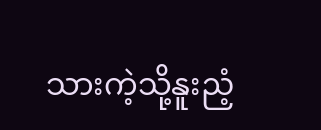သားကဲ့သို့နူးညံ့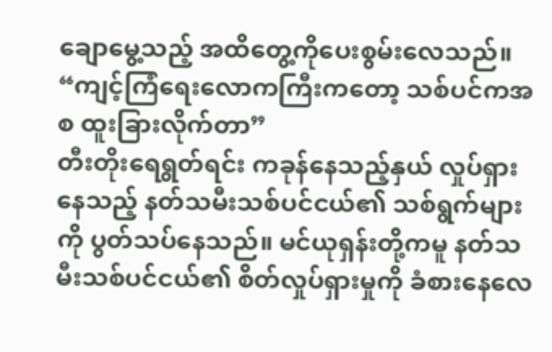ချောမွေ့သည့် အထိတွေ့ကိုပေးစွမ်းလေသည်။
“ကျင့်ကြံရေးလောကကြီးကတော့ သစ်ပင်ကအစ ထူးခြားလိုက်တာ”
တီးတိုးရေရွတ်ရင်း ကခုန်နေသည့်နှယ် လှုပ်ရှားနေသည့် နတ်သမီးသစ်ပင်ငယ်၏ သစ်ရွက်များကို ပွတ်သပ်နေသည်။ မင်ယုရှန်းတို့ကမူ နတ်သမီးသစ်ပင်ငယ်၏ စိတ်လှုပ်ရှားမှုကို ခံစားနေလေ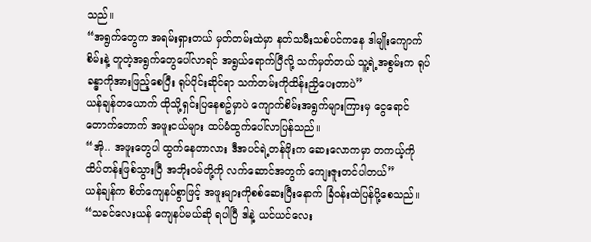သည်။
“အရွက်တွေက အရမ်းရှားတယ် မှတ်တမ်းထဲမှာ နတ်သမီးသစ်ပင်ကနေ ဒါမျိုးကျောက်စိမ်းနဲ့ တူတဲ့အရွက်တွေပေါ်လာရင် အရွယ်ရောက်ပြီလို့ သက်မှတ်တယ် သူ့ရဲ့အစွမ်းက ရုပ်ခန္ဓာကိုအားဖြည့်စေပြီး ရုပ်ပိုင်းဆိုင်ရာ သက်တမ်းကိုထိန်းညှိပေးတာပဲ”
ယန်ချန်တယောက် ထိုသို့ရှင်းပြနေစဥ်မှာပဲ ကျောက်စိမ်းအရွက်များကြားမှ ငွေရောင်တောက်တောက် အဖူးငယ်များ ထပ်မံထွက်ပေါ်လာပြန်သည်။
“အို.. အဖူးတွေပါ ထွက်နေတာလား ဒီအပင်ရဲ့တန်ဖိုးက ဆေးလောကမှာ တကယ့်ကိုထိပ်တန်းဖြစ်သွားပြီ အဘိုးဝမ်တို့ကို လက်ဆောင်အတွက် ကျေးဇူးတင်ပါတယ်”
ယန်ချန်က စိတ်ကျေနပ်စွာဖြင့် အဖူးများကိုစစ်ဆေးပြီးနောက် ခြံဝန်းထဲပြန်ပို့စေသည်။
“သခင်လေးယန် ကျေနပ်မယ်ဆို ရပါပြီ ဒါနဲ့ ယင်ယင်လေး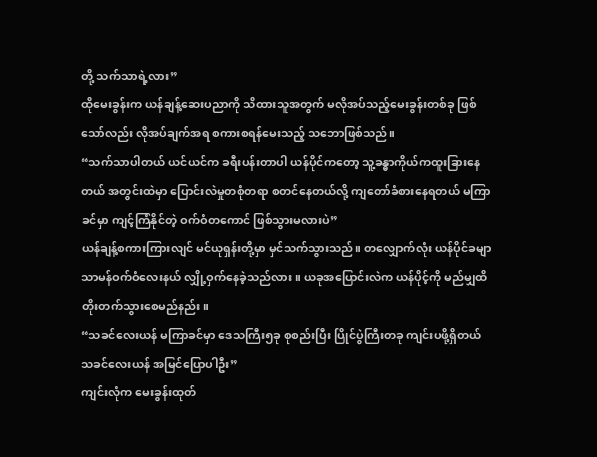တို့ သက်သာရဲ့လား”
ထိုမေးခွန်းက ယန်ချန့်ဆေးပညာကို သိထားသူအတွက် မလိုအပ်သည့်မေးခွန်းတစ်ခု ဖြစ်သော်လည်း လိုအပ်ချက်အရ စကားစရန်မေးသည့် သဘောဖြစ်သည်။
“သက်သာပါတယ် ယင်ယင်က ခရီးပန်းတာပါ ယန်ပိုင်ကတော့ သူ့ခန္ဓာကိုယ်ကထူးခြားနေတယ် အတွင်းထဲမှာ ပြောင်းလဲမှုတစုံတရာ စတင်နေတယ်လို့ ကျတော်ခံစားနေရတယ် မကြာခင်မှာ ကျင့်ကြံနိုင်တဲ့ ဝက်ဝံတကောင် ဖြစ်သွားမလားပဲ”
ယန်ချန့်စကားကြားလျင် မင်ယုရှန်းတို့မှာ မှင်သက်သွားသည်။ တလျှောက်လုံး ယန်ပိုင်ခမျာ သာမန်ဝက်ဝံလေးနယ် လျှို့ဝှက်နေခဲ့သည်လား။ ယခုအပြောင်းလဲက ယန်ပိုင့်ကို မည်မျှထိတိုးတက်သွားစေမည်နည်း။
“သခင်လေးယန် မကြာခင်မှာ ဒေသကြီး၅ခု စုစည်းပြီး ပြိုင်ပွဲကြီးတခု ကျင်းပဖို့ရှိတယ် သခင်လေးယန် အမြင်ပြောပါဦး”
ကျင်းလုံက မေးခွန်းထုတ်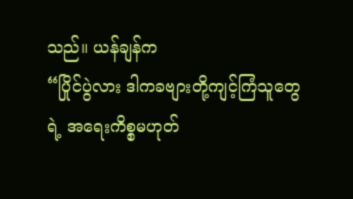သည်။ ယန်ချန်က
“ပြိုင်ပွဲလား ဒါကခဗျားတို့ကျင့်ကြံသူတွေရဲ့ အရေးကိစ္စမဟုတ်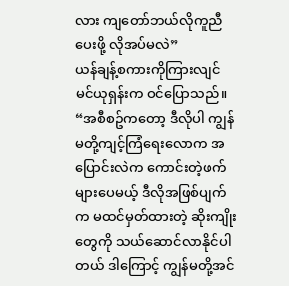လား ကျတော်ဘယ်လိုကူညီပေးဖို့ လိုအပ်မလဲ”
ယန်ချန့်စကားကိုကြားလျင် မင်ယုရှန်းက ဝင်ပြောသည်။
“အစီစဥ်ကတော့ ဒီလိုပါ ကျွန်မတို့ကျင့်ကြံရေးလောက အပြောင်းလဲက ကောင်းတဲ့ဖက်များပေမယ့် ဒီလိုအဖြစ်ပျက်က မထင်မှတ်ထားတဲ့ ဆိုးကျိုးတွေကို သယ်ဆောင်လာနိုင်ပါတယ် ဒါကြောင့် ကျွန်မတို့အင်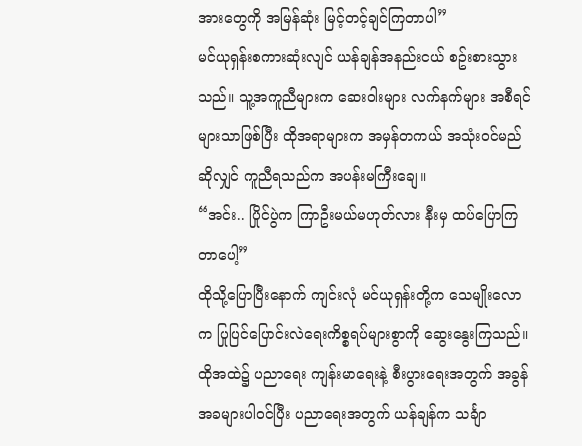အားတွေကို အမြန်ဆုံး မြင့်တင့်ချင်ကြတာပါ”
မင်ယုရှန်းစကားဆုံးလျင် ယန်ချန်အနည်းငယ် စဥ်းစားသွားသည်။ သူ့အကူညီများက ဆေးဝါးများ လက်နက်များ အစီရင်များသာဖြစ်ပြီး ထိုအရာများက အမှန်တကယ် အသုံးဝင်မည်ဆိုလျှင် ကူညီရသည်က အပန်းမကြီးချေ။
“အင်း.. ပြိုင်ပွဲက ကြာဦးမယ်မဟုတ်လား နီးမှ ထပ်ပြောကြတာပေါ့”
ထိုသို့ပြောပြီးနောက် ကျင်းလုံ မင်ယုရှန်းတို့က သေမျိုးလောက ပြုပြင်ပြောင်းလဲရေးကိစ္စရပ်များစွာကို ဆွေးနွေးကြသည်။ ထိုအထဲ၌ ပညာရေး ကျန်းမာရေးနဲ့ စီးပွားရေးအတွက် အခွန်အခများပါဝင်ပြီး ပညာရေးအတွက် ယန်ချန်က သင်္ချာ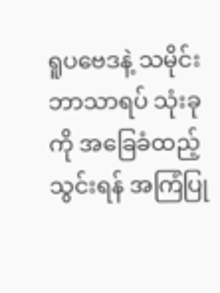ရူပဗေဒနဲ့ သမိုင်းဘာသာရပ် သုံးခုကို အခြေခံထည့်သွင်းရန် အကြံပြု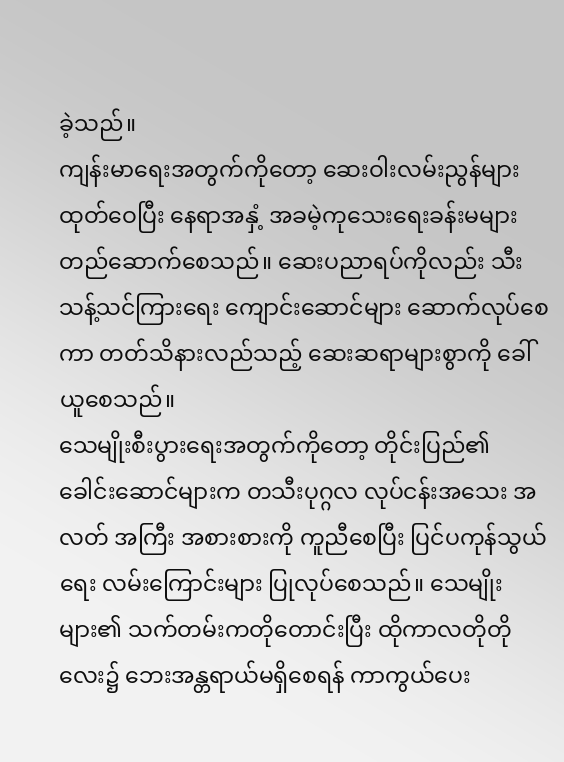ခဲ့သည်။
ကျန်းမာရေးအတွက်ကိုတော့ ဆေးဝါးလမ်းညွန်များ ထုတ်ဝေပြီး နေရာအနှံ့ အခမဲ့ကုသေးရေးခန်းမများ တည်ဆောက်စေသည်။ ဆေးပညာရပ်ကိုလည်း သီးသန့်သင်ကြားရေး ကျောင်းဆောင်များ ဆောက်လုပ်စေကာ တတ်သိနားလည်သည့် ဆေးဆရာများစွာကို ခေါ်ယူစေသည်။
သေမျိုးစီးပွားရေးအတွက်ကိုတော့ တိုင်းပြည်၏ ခေါင်းဆောင်များက တသီးပုဂ္ဂလ လုပ်ငန်းအသေး အလတ် အကြီး အစားစားကို ကူညီစေပြီး ပြင်ပကုန်သွယ်ရေး လမ်းကြောင်းများ ပြုလုပ်စေသည်။ သေမျိုးများ၏ သက်တမ်းကတိုတောင်းပြီး ထိုကာလတိုတိုလေး၌ ဘေးအန္တရာယ်မရှိစေရန် ကာကွယ်ပေး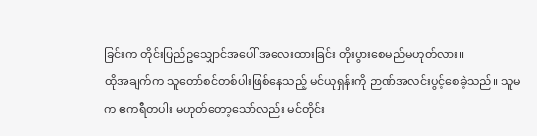ခြင်းက တိုင်းပြည်ဥသျှောင်အပေါ် အလေးထားခြင်း တိုးပွားစေမည်မဟုတ်လား။
ထိုအချက်က သူတော်စင်တစ်ပါးဖြစ်နေသည့် မင်ယုရှန်းကို ဉာဏ်အလင်းပွင့်စေခဲ့သည်။ သူမက ဧကရီတပါး မဟုတ်တော့သော်လည်း မင်တိုင်း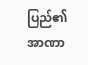ပြည်၏ အာဏာ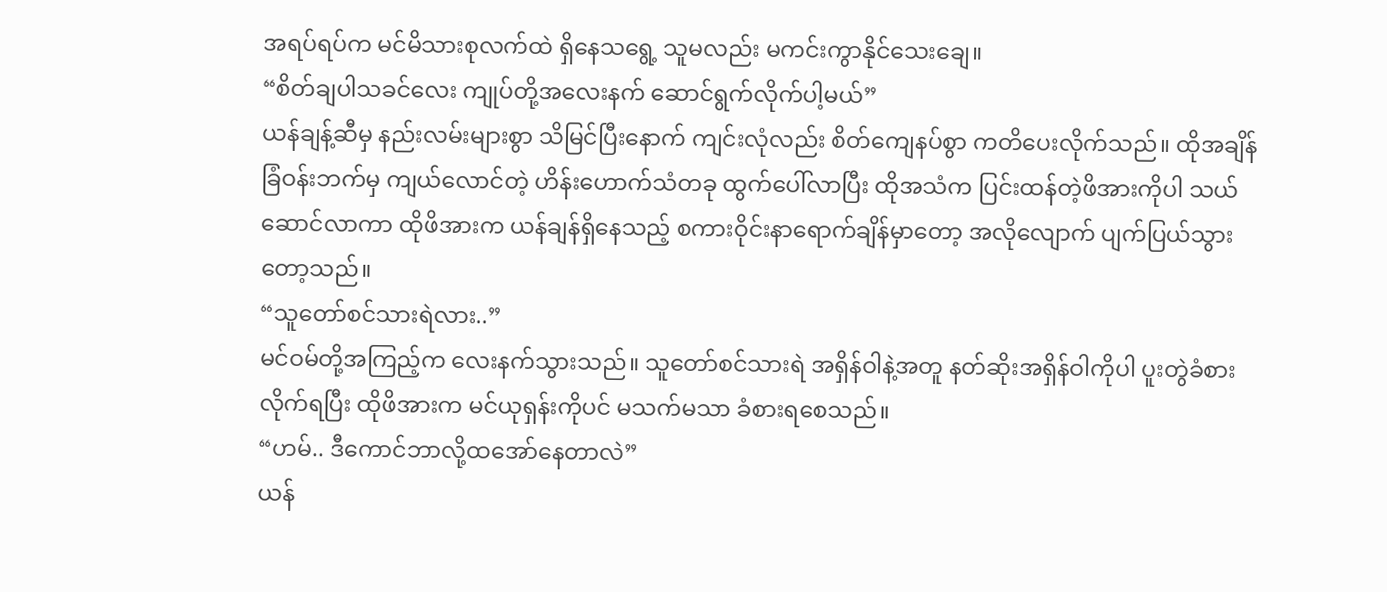အရပ်ရပ်က မင်မိသားစုလက်ထဲ ရှိနေသရွေ့ သူမလည်း မကင်းကွာနိုင်သေးချေ။
“စိတ်ချပါသခင်လေး ကျုပ်တို့အလေးနက် ဆောင်ရွက်လိုက်ပါ့မယ်”
ယန်ချန့်ဆီမှ နည်းလမ်းများစွာ သိမြင်ပြီးနောက် ကျင်းလုံလည်း စိတ်ကျေနပ်စွာ ကတိပေးလိုက်သည်။ ထိုအချိန် ခြံဝန်းဘက်မှ ကျယ်လောင်တဲ့ ဟိန်းဟောက်သံတခု ထွက်ပေါ်လာပြီး ထိုအသံက ပြင်းထန်တဲ့ဖိအားကိုပါ သယ်ဆောင်လာကာ ထိုဖိအားက ယန်ချန်ရှိနေသည့် စကားဝိုင်းနာရောက်ချိန်မှာတော့ အလိုလျောက် ပျက်ပြယ်သွားတော့သည်။
“သူတော်စင်သားရဲလား..”
မင်ဝမ်တို့အကြည့်က လေးနက်သွားသည်။ သူတော်စင်သားရဲ အရှိန်ဝါနဲ့အတူ နတ်ဆိုးအရှိန်ဝါကိုပါ ပူးတွဲခံစားလိုက်ရပြီး ထိုဖိအားက မင်ယုရှန်းကိုပင် မသက်မသာ ခံစားရစေသည်။
“ဟမ်.. ဒီကောင်ဘာလို့ထအော်နေတာလဲ”
ယန်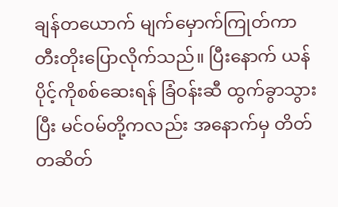ချန်တယောက် မျက်မှောက်ကြုတ်ကာ တီးတိုးပြောလိုက်သည်။ ပြီးနောက် ယန်ပိုင့်ကိုစစ်ဆေးရန် ခြံဝန်းဆီ ထွက်ခွာသွားပြီး မင်ဝမ်တို့ကလည်း အနောက်မှ တိတ်တဆိတ်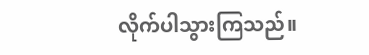လိုက်ပါသွားကြသည်။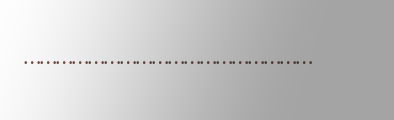………………………………………………